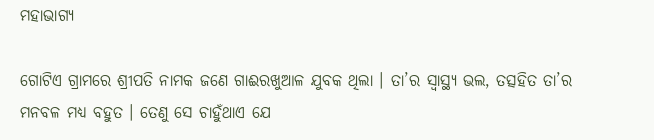ମହାଭାଗ୍ୟ

ଗୋଟିଏ ଗ୍ରାମରେ ଶ୍ରୀପତି ନାମକ ଜଣେ ଗାଈରଖୁଆଳ ଯୁବକ ଥିଲା । ତା’ର ସ୍ୱାସ୍ଥ୍ୟ ଭଲ, ତତ୍ସହିତ ତା’ର ମନବଳ ମଧ୍ୟ ବହୁତ । ତେଣୁ ସେ ଚାହୁଁଥାଏ ଯେ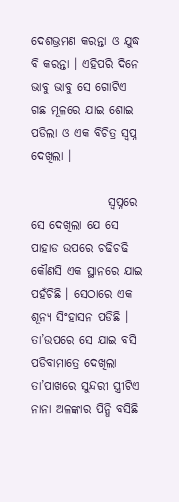ଦେଶଭ୍ରମଣ କରନ୍ତା ଓ ଯୁଦ୍ଧ ବି କରନ୍ତା । ଏହିପରି ଦିନେ ଭାବୁ ଭାବୁ ସେ ଗୋଟିଏ ଗଛ ମୂଳରେ ଯାଇ ଶୋଇ ପଡିଲା ଓ ଏକ ବିଚିତ୍ର ସ୍ୱପ୍ନ ଦେଖିଲା ।

                ସ୍ୱପ୍ନରେ ସେ ଦେଖିଲା ଯେ ସେ ପାହାଡ ଉପରେ ଚଢିଚଢି କୌଣସି ଏକ ସ୍ଥାନରେ ଯାଇ ପହଁଚିଛି । ସେଠାରେ ଏକ ଶୂନ୍ୟ ସିଂହାସନ ପଡିଛି । ତା’ଉପରେ ସେ ଯାଇ ବସି ପଡିବାମାତ୍ରେ ଦେଖିଲା ତା’ପାଖରେ ସୁନ୍ଦରୀ ସ୍ତ୍ରୀଟିଏ ନାନା ଅଳଙ୍କାର ପିନ୍ଧି ବସିଛି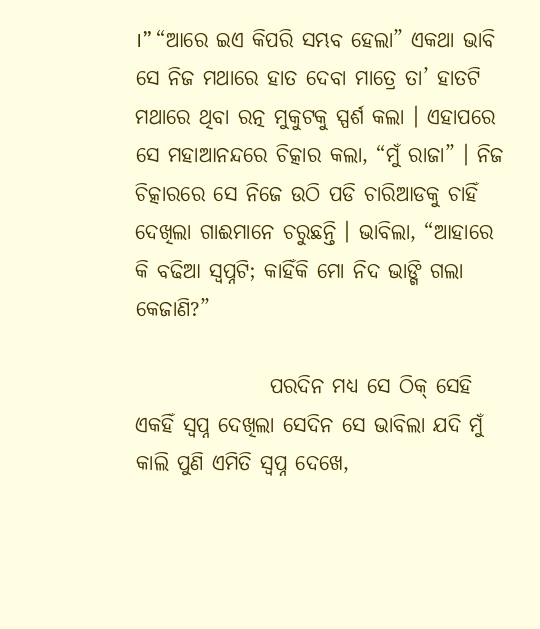।” “ଆରେ ଇଏ କିପରି ସମ୍ଭବ ହେଲା” ଏକଥା ଭାବି ସେ ନିଜ ମଥାରେ ହାତ ଦେବା ମାତ୍ରେ ତା’ ହାତଟି ମଥାରେ ଥିବା ରତ୍ନ ମୁକୁଟକୁ ସ୍ପର୍ଶ କଲା । ଏହାପରେ ସେ ମହାଆନନ୍ଦରେ ଚିତ୍କାର କଲା, “ମୁଁ ରାଜା” । ନିଜ ଚିତ୍କାରରେ ସେ ନିଜେ ଉଠି ପଡି ଚାରିଆଡକୁ ଚାହିଁ ଦେଖିଲା ଗାଈମାନେ ଚରୁଛନ୍ତି । ଭାବିଲା, “ଆହାରେ କି ବଢିଆ ସ୍ୱପ୍ନଟି; କାହିଁକି ମୋ ନିଦ ଭାଙ୍ଗି ଗଲା କେଜାଣି?”

                ପରଦିନ ମଧ୍ୟ ସେ ଠିକ୍ ସେହି ଏକହିଁ ସ୍ୱପ୍ନ ଦେଖିଲା ସେଦିନ ସେ ଭାବିଲା ଯଦି ମୁଁ କାଲି ପୁଣି ଏମିତି ସ୍ୱପ୍ନ ଦେଖେ,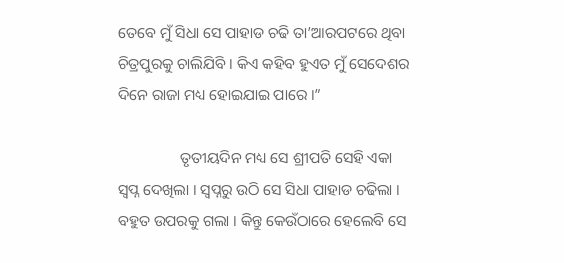ତେବେ ମୁଁ ସିଧା ସେ ପାହାଡ ଚଢି ତା’ଆରପଟରେ ଥିବା ଚିତ୍ରପୁରକୁ ଚାଲିଯିବି । କିଏ କହିବ ହୁଏତ ମୁଁ ସେଦେଶର ଦିନେ ରାଜା ମଧ୍ୟ ହୋଇଯାଇ ପାରେ ।”

                ତୃତୀୟଦିନ ମଧ୍ୟ ସେ ଶ୍ରୀପତି ସେହି ଏକା ସ୍ୱପ୍ନ ଦେଖିଲା । ସ୍ୱପ୍ନରୁ ଉଠି ସେ ସିଧା ପାହାଡ ଚଢିଲା । ବହୁତ ଉପରକୁ ଗଲା । କିନ୍ତୁ କେଉଁଠାରେ ହେଲେବି ସେ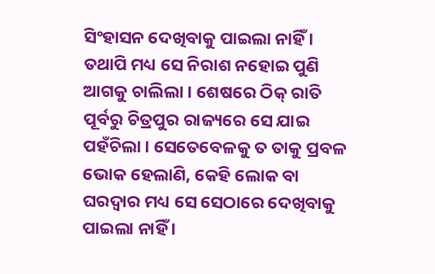ସିଂହାସନ ଦେଖିବାକୁ ପାଇଲା ନାହିଁ । ତଥାପି ମଧ୍ୟ ସେ ନିରାଶ ନହୋଇ ପୁଣି ଆଗକୁ ଚାଲିଲା । ଶେଷରେ ଠିକ୍ ରାତି ପୂର୍ବରୁ ଚିତ୍ରପୁର ରାଜ୍ୟରେ ସେ ଯାଇ ପହଁଚିଲା । ସେତେବେଳକୁ ତ ତାକୁ ପ୍ରବଳ ଭୋକ ହେଲାଣି, କେହି ଲୋକ ବା ଘରଦ୍ୱାର ମଧ୍ୟ ସେ ସେଠାରେ ଦେଖିବାକୁ ପାଇଲା ନାହିଁ ।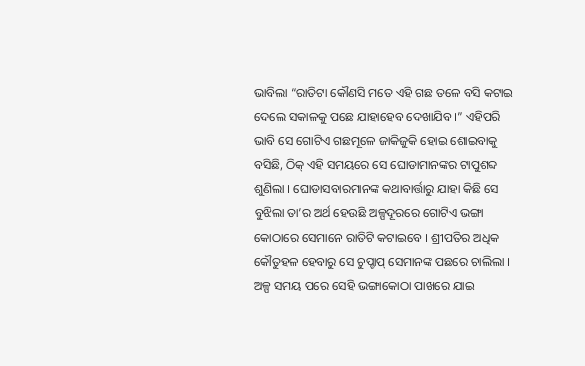ଭାବିଲା “ରାତିଟା କୌଣସି ମତେ ଏହି ଗଛ ତଳେ ବସି କଟାଇ ଦେଲେ ସକାଳକୁ ପଛେ ଯାହାହେବ ଦେଖାଯିବ ।” ଏହିପରି ଭାବି ସେ ଗୋଟିଏ ଗଛମୂଳେ ଜାକିଜୁକି ହୋଇ ଶୋଇବାକୁ ବସିଛି, ଠିକ୍ ଏହି ସମୟରେ ସେ ଘୋଡାମାନଙ୍କର ଟାପୁଶବ୍ଦ ଶୁଣିଲା । ଘୋଡାସବାରମାନଙ୍କ କଥାବାର୍ତ୍ତାରୁ ଯାହା କିଛି ସେ ବୁଝିଲା ତା’ର ଅର୍ଥ ହେଉଛି ଅଳ୍ପଦୂରରେ ଗୋଟିଏ ଭଙ୍ଗା କୋଠାରେ ସେମାନେ ରାତିଟି କଟାଇବେ । ଶ୍ରୀପତିର ଅଧିକ କୌତୁହଳ ହେବାରୁ ସେ ଚୁପ୍ଚାପ୍ ସେମାନଙ୍କ ପଛରେ ଚାଲିଲା । ଅଳ୍ପ ସମୟ ପରେ ସେହି ଭଙ୍ଗାକୋଠା ପାଖରେ ଯାଇ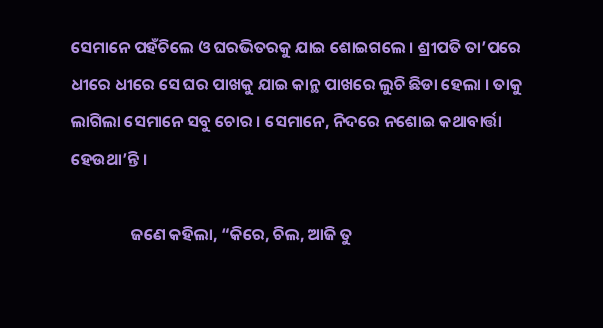ସେମାନେ ପହଁଚିଲେ ଓ ଘରଭିତରକୁ ଯାଇ ଶୋଇଗଲେ । ଶ୍ରୀପତି ତା’ପରେ ଧୀରେ ଧୀରେ ସେ ଘର ପାଖକୁ ଯାଇ କାନ୍ଥ ପାଖରେ ଲୁଚି ଛିଡା ହେଲା । ତାକୁ ଲାଗିଲା ସେମାନେ ସବୁ ଚୋର । ସେମାନେ, ନିଦରେ ନଶୋଇ କଥାବାର୍ତ୍ତା ହେଉଥା’ନ୍ତି ।

                ଜଣେ କହିଲା, “କିରେ, ଚିଲ, ଆଜି ତୁ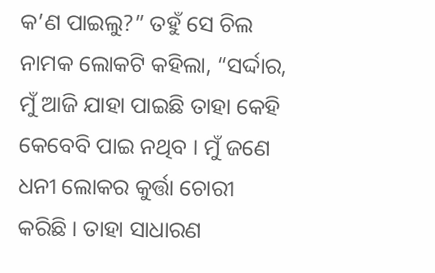କ’ଣ ପାଇଲୁ?” ତହୁଁ ସେ ଚିଲ ନାମକ ଲୋକଟି କହିଲା, “ସର୍ଦ୍ଦାର, ମୁଁ ଆଜି ଯାହା ପାଇଛି ତାହା କେହି କେବେବି ପାଇ ନଥିବ । ମୁଁ ଜଣେ ଧନୀ ଲୋକର କୁର୍ତ୍ତା ଚୋରୀ କରିଛି । ତାହା ସାଧାରଣ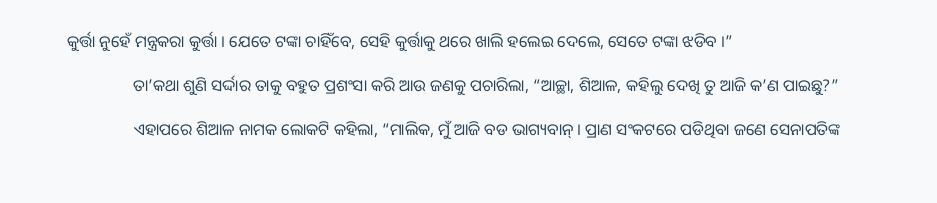କୁର୍ତ୍ତା ନୁହେଁ ମନ୍ତ୍ରକରା କୁର୍ତ୍ତା । ଯେତେ ଟଙ୍କା ଚାହିଁବେ, ସେହି କୁର୍ତ୍ତାକୁ ଥରେ ଖାଲି ହଲେଇ ଦେଲେ, ସେତେ ଟଙ୍କା ଝଡିବ ।”

                ତା’କଥା ଶୁଣି ସର୍ଦ୍ଦାର ତାକୁ ବହୁତ ପ୍ରଶଂସା କରି ଆଉ ଜଣକୁ ପଚାରିଲା, “ଆଚ୍ଛା, ଶିଆଳ, କହିଲୁ ଦେଖି ତୁ ଆଜି କ’ଣ ପାଇଛୁ?”

                ଏହାପରେ ଶିଆଳ ନାମକ ଲୋକଟି କହିଲା, “ମାଲିକ, ମୁଁ ଆଜି ବଡ ଭାଗ୍ୟବାନ୍ । ପ୍ରାଣ ସଂକଟରେ ପଡିଥିବା ଜଣେ ସେନାପତିଙ୍କ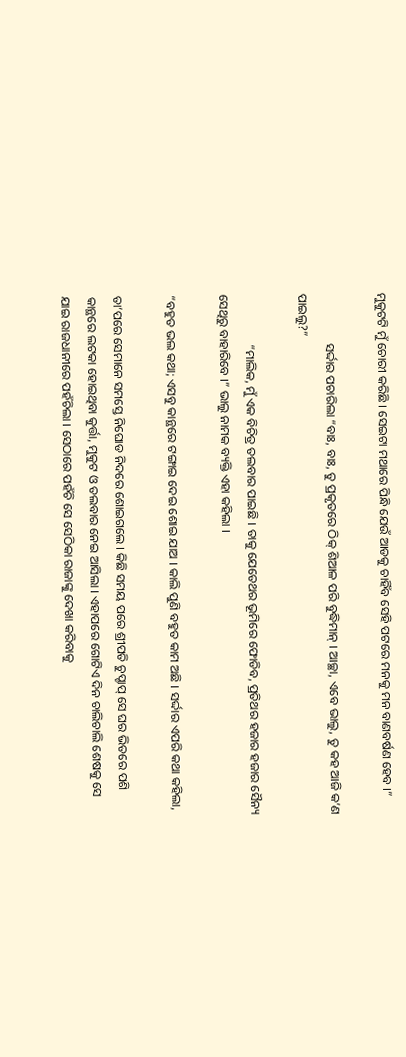ମୁକୁଟଟି ମୁଁ ଚୋରୀ କରିଛି । ସେଇଟା ମଥାରେ ପିନ୍ଧି ଯେଉଁ ଆଡକୁ ଚାହିଁବ ସେହି ପଟରେ ମନକୁ ମନ ବାଣବର୍ଷଣ ହେବ ।”

                ସର୍ଦ୍ଦାର ପଚାରିଲା “ବାଃ, ବାଃ, ତୁ ପ୍ରକୃତରେ ଠିକ୍ ଶିଆଳ ପରି ବୁଦ୍ଧିମାନ୍ । ଆଚ୍ଛା, ଏବେ ଭାଲୁ, ତୁ କହ ଆଜି କ’ଣ ପାଇଲୁ?”

                “ମାଲିକ, ମୁଁ ଏକ ବିଚିତ୍ର ତଲବାର ପାଇଛି । ତାକୁ ଯେତେଥର ଭୂମିରେ ଫୋଡିବ, ପ୍ରତିଥର ହଜାର ହଜାର ସୈନ୍ୟ ସେଥିରୁ ବାହାରିବେ ।” ଭାଲୁ ନାମକ ବ୍ୟକ୍ତି ଏହା କହିଲା ।

“ବହୁତ ଭଲ କଥା; ଏସବୁ କାନ୍ଥରେ ଟଙ୍ଗାଇ ଦେଇ ଶୋଇ ଯାଅ । କାଲି ପୁଣି ବହୁତ କାମ ଅଛି । ସର୍ଦ୍ଦାର ଏପରି କଥା କହିଲା,

ତା’ପରେ ସେମାନେ ସମସ୍ତେ ନିଘୋଡ ନିଦରେ ଶୋଇଗଲେ । କିଛି ସମୟ ପରେ ଶ୍ରୀପତି ଚୁପ୍ଚାପ୍ ସେ ଘର ଭିତରେ ପଶି କାନ୍ଥରେ ଲଟକା ହୋଇଥିବା କୁର୍ତ୍ତା, ମୁକୁଟ ଓ ତଲବାର ନେଇ ଆସିଲା । ଏହାପରେ ଗୋଟିଏ ଦିନ ଚାଲିଚାଲି ଶେଷକୁ ସେ ଯାଇ ରାଜଧାନୀରେ ପହଁଚିଲା । ସେଠାରେ ପହଁଚି ସେ ସେଠିକା ରାଜାଙ୍କୁ ଦେଖା କରିବାକୁ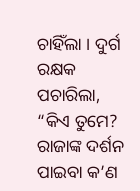ଚାହିଁଲା । ଦୁର୍ଗ ରକ୍ଷକ ପଚାରିଲା, “କିଏ ତୁମେ? ରାଜାଙ୍କ ଦର୍ଶନ ପାଇବା କ’ଣ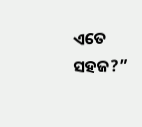ଏତେ ସହଜ?”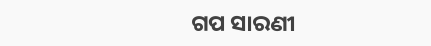ଗପ ସାରଣୀ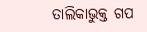ତାଲିକାଭୁକ୍ତ ଗପ